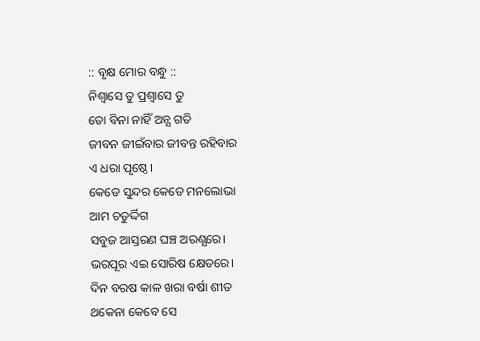:: ବୃକ୍ଷ ମୋର ବନ୍ଧୁ ::
ନିଶ୍ୱାସେ ତୁ ପ୍ରଶ୍ୱାସେ ତୁ
ତୋ ବିନା ନାହିଁ ଅନ୍ଯ ଗତି
ଜୀବନ ଜୀଇଁବାର ଜୀବନ୍ତ ରହିବାର
ଏ ଧରା ପୃଷ୍ଠେ।
କେଡେ ସୁନ୍ଦର କେଡେ ମନଲୋଭା
ଆମ ଚତୁର୍ଦ୍ଦିଗ
ସବୁଜ ଆସ୍ତରଣ ଘଞ୍ଚ ଅରଣ୍ଯରେ।
ଭରପୂର ଏଇ ସୋରିଷ କ୍ଷେତରେ।
ଦିନ ବରଷ କାଳ ଖରା ବର୍ଷା ଶୀତ
ଥକେନା କେବେ ସେ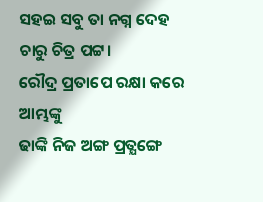ସହଇ ସବୁ ତା ନଗ୍ନ ଦେହ
ଚାରୁ ଚିତ୍ର ପଟ୍ଟ।
ରୌଦ୍ର ପ୍ରତାପେ ରକ୍ଷା କରେ ଆମ୍ଭଙ୍କୁ
ଢାଙ୍କି ନିଜ ଅଙ୍ଗ ପ୍ରତ୍ଯଙ୍ଗେ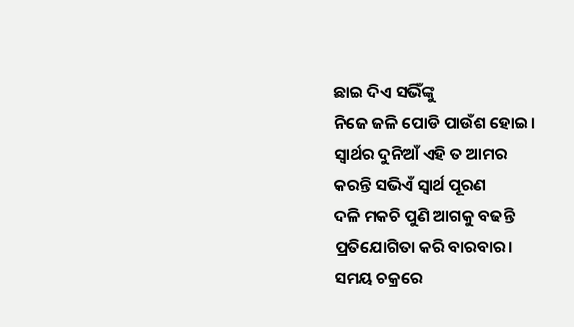ଛାଇ ଦିଏ ସଭିଁଙ୍କୁ
ନିଜେ ଜଳି ପୋଡି ପାଉଁଶ ହୋଇ।
ସ୍ୱାର୍ଥର ଦୁନିଆଁ ଏହି ତ ଆମର
କରନ୍ତି ସଭିଏଁ ସ୍ୱାର୍ଥ ପୂରଣ
ଦଳି ମକଚି ପୁଣି ଆଗକୁ ବଢନ୍ତି
ପ୍ରତିଯୋଗିତା କରି ବାରବାର।
ସମୟ ଚକ୍ରରେ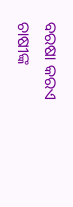ବରଷା କରଏ
ଚାଷୀଙ୍କ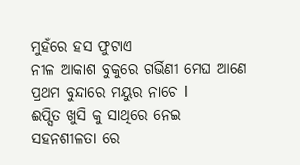ମୁହଁରେ ହସ ଫୁଟାଏ
ନୀଳ ଆକାଶ ବୁକୁରେ ଗର୍ଭିଣୀ ମେଘ ଆଣେ
ପ୍ରଥମ ବୁନ୍ଦାରେ ମୟୁର ନାଚେ l
ଈପ୍ସିତ ଖୁସି କୁ ସାଥିରେ ନେଇ
ସହନଶୀଳତା ରେ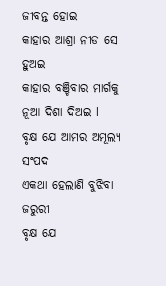ଜୀବନ୍ତ ହୋଇ
କାହାର ଆଶ୍ରା ନୀଡ ସେ ହୁଅଇ
କାହାର ବଞ୍ଚିବାର ମାର୍ଗକୁ
ନୂଆ ଦିଶା ଦିଅଇ l
ବୃକ୍ଷ ଯେ ଆମର ଅମୂଲ୍ଯ ସଂପଦ
ଏକଥା ହେଲାଣି ବୁଝିବା ଜରୁରୀ
ବୃକ୍ଷ ଯେ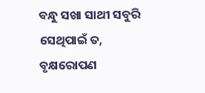ବନ୍ଧୁ ସଖା ସାଥୀ ସବୁରି
ସେଥିପାଇଁ ତ,
ବୃକ୍ଷରୋପଣ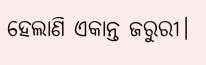ହେଲାଣି ଏକାନ୍ତ ଜରୁରୀ।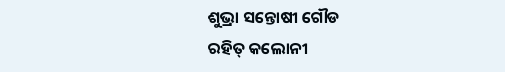ଶୁଭ୍ରା ସନ୍ତୋଷୀ ଗୌଡ
ରହିତ୍ କଲୋନୀ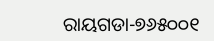ରାୟଗଡା-୭୬୫୦୦୧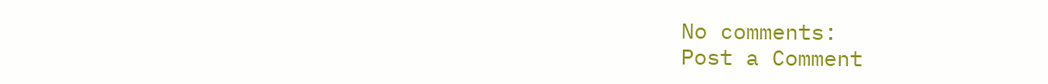No comments:
Post a Comment